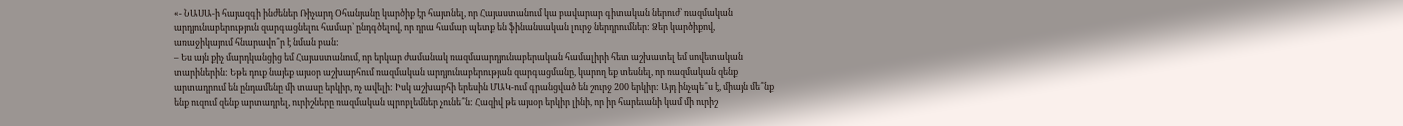«- ՆԱՍԱ-ի հայազգի ինժեներ Ռիչարդ Օհանյանը կարծիք էր հայտնել, որ Հայաստանում կա բավարար գիտական ներուժ՝ ռազմական արդյունաբերություն զարգացնելու համար՝ ընդգծելով, որ դրա համար պետք են ֆինանսական լուրջ ներդրումներ: Ձեր կարծիքով, առաջիկայում հնարավո՞ր է նման բան:
– Ես այն քիչ մարդկանցից եմ Հայաստանում, որ երկար ժամանակ ռազմաարդյունաբերական համալիրի հետ աշխատել եմ սովետական տարիներին: Եթե դուք նայեք այսօր աշխարհում ռազմական արդյունաբերության զարգացմանը, կարող եք տեսնել, որ ռազմական զենք արտադրում են ընդամենը մի տասը երկիր, ոչ ավելի: Իսկ աշխարհի երեսին ՄԱԿ-ում գրանցված են շուրջ 200 երկիր: Այդ ինչպե՞ս է, միայն մե՞նք ենք ուզում զենք արտադրել, ուրիշները ռազմական պրոբլեմներ չունե՞ն: Հազիվ թե այսօր երկիր լինի, որ իր հարեւանի կամ մի ուրիշ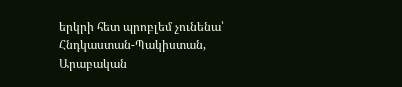երկրի հետ պրոբլեմ չունենա՝ Հնդկաստան-Պակիստան, Արաբական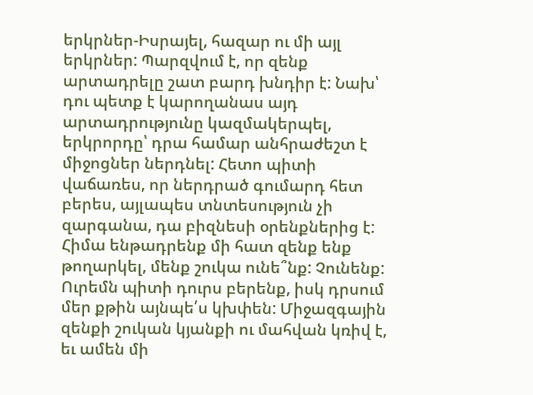երկրներ-Իսրայել, հազար ու մի այլ երկրներ: Պարզվում է, որ զենք արտադրելը շատ բարդ խնդիր է: Նախ՝ դու պետք է կարողանաս այդ արտադրությունը կազմակերպել, երկրորդը՝ դրա համար անհրաժեշտ է միջոցներ ներդնել: Հետո պիտի վաճառես, որ ներդրած գումարդ հետ բերես, այլապես տնտեսություն չի զարգանա, դա բիզնեսի օրենքներից է: Հիմա ենթադրենք մի հատ զենք ենք թողարկել, մենք շուկա ունե՞նք: Չունենք: Ուրեմն պիտի դուրս բերենք, իսկ դրսում մեր քթին այնպե՛ս կխփեն: Միջազգային զենքի շուկան կյանքի ու մահվան կռիվ է, եւ ամեն մի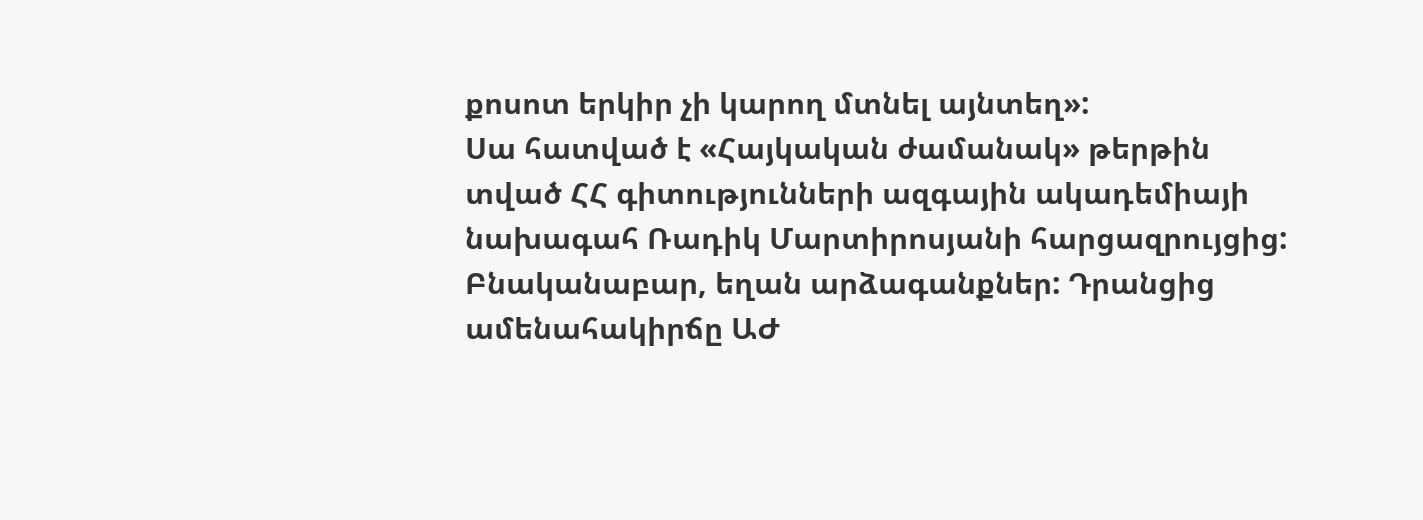քոսոտ երկիր չի կարող մտնել այնտեղ»:
Սա հատված է «Հայկական ժամանակ» թերթին տված ՀՀ գիտությունների ազգային ակադեմիայի նախագահ Ռադիկ Մարտիրոսյանի հարցազրույցից:
Բնականաբար, եղան արձագանքներ: Դրանցից ամենահակիրճը ԱԺ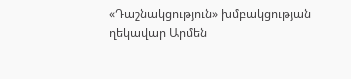«Դաշնակցություն» խմբակցության ղեկավար Արմեն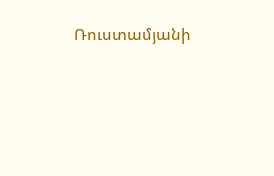Ռուստամյանի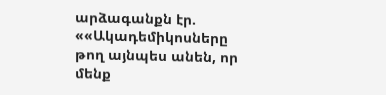արձագանքն էր. ««Ակադեմիկոսները թող այնպես անեն, որ մենք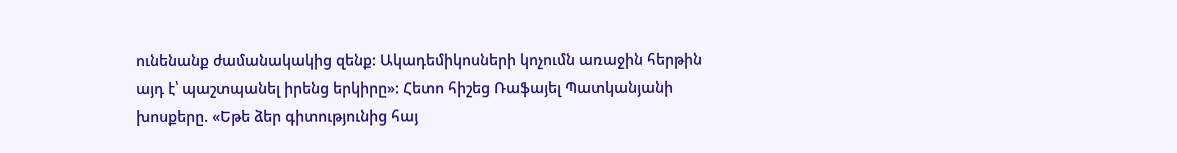ունենանք ժամանակակից զենք: Ակադեմիկոսների կոչումն առաջին հերթին այդ է՝ պաշտպանել իրենց երկիրը»: Հետո հիշեց Ռաֆայել Պատկանյանի խոսքերը. «Եթե ձեր գիտությունից հայ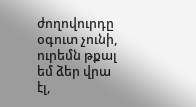ժողովուրդը օգուտ չունի, ուրեմն թքալ եմ ձեր վրա էլ,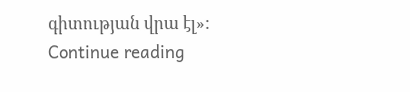գիտության վրա էլ»: Continue reading